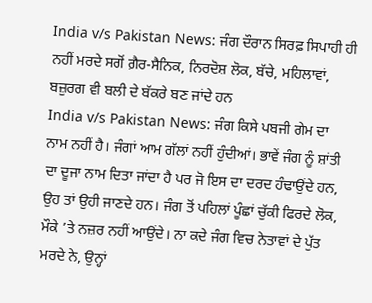India v/s Pakistan News: ਜੰਗ ਦੌਰਾਨ ਸਿਰਫ਼ ਸਿਪਾਹੀ ਹੀ ਨਹੀਂ ਮਰਦੇ ਸਗੋਂ ਗ਼ੈਰ-ਸੈਨਿਕ, ਨਿਰਦੋਸ਼ ਲੋਕ, ਬੱਚੇ, ਮਹਿਲਾਵਾਂ, ਬਜ਼ੁਰਗ ਵੀ ਬਲੀ ਦੇ ਬੱਕਰੇ ਬਣ ਜਾਂਦੇ ਹਨ
India v/s Pakistan News: ਜੰਗ ਕਿਸੇ ਪਬਜੀ ਗੇਮ ਦਾ ਨਾਮ ਨਹੀਂ ਹੈ। ਜੰਗਾਂ ਆਮ ਗੱਲਾਂ ਨਹੀਂ ਹੁੰਦੀਆਂ। ਭਾਵੇਂ ਜੰਗ ਨੂੰ ਸ਼ਾਂਤੀ ਦਾ ਦੂਜਾ ਨਾਮ ਦਿਤਾ ਜਾਂਦਾ ਹੈ ਪਰ ਜੋ ਇਸ ਦਾ ਦਰਦ ਹੰਢਾਉਂਦੇ ਹਨ, ਉਹ ਤਾਂ ਉਹੀ ਜਾਣਦੇ ਹਨ। ਜੰਗ ਤੋਂ ਪਹਿਲਾਂ ਪੂੰਛਾਂ ਚੁੱਕੀ ਫਿਰਦੇ ਲੋਕ, ਮੌਕੇ ’ਤੇ ਨਜ਼ਰ ਨਹੀਂ ਆਉਂਦੇ। ਨਾ ਕਦੇ ਜੰਗ ਵਿਚ ਨੇਤਾਵਾਂ ਦੇ ਪੁੱਤ ਮਰਦੇ ਨੇ, ਉਨ੍ਹਾਂ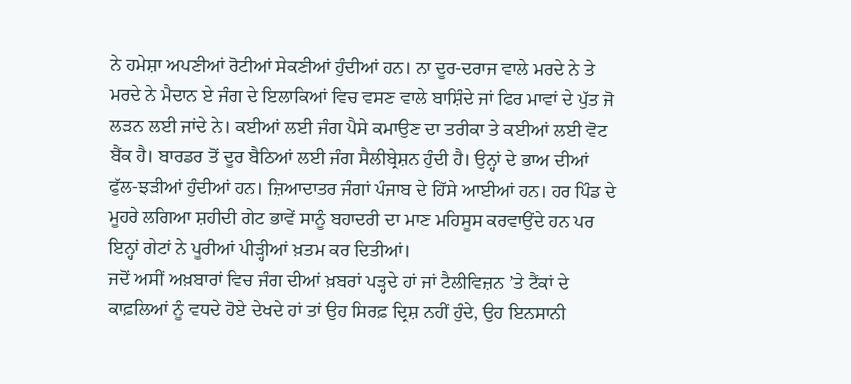ਨੇ ਹਮੇਸ਼ਾ ਅਪਣੀਆਂ ਰੋਟੀਆਂ ਸੇਕਣੀਆਂ ਹੁੰਦੀਆਂ ਹਨ। ਨਾ ਦੂਰ-ਦਰਾਜ ਵਾਲੇ ਮਰਦੇ ਨੇ ਤੇ ਮਰਦੇ ਨੇ ਮੈਦਾਨ ਏ ਜੰਗ ਦੇ ਇਲਾਕਿਆਂ ਵਿਚ ਵਸਣ ਵਾਲੇ ਬਾਸ਼ਿੰਦੇ ਜਾਂ ਫਿਰ ਮਾਵਾਂ ਦੇ ਪੁੱਤ ਜੋ ਲੜਨ ਲਈ ਜਾਂਦੇ ਨੇ। ਕਈਆਂ ਲਈ ਜੰਗ ਪੈਸੇ ਕਮਾਉਣ ਦਾ ਤਰੀਕਾ ਤੇ ਕਈਆਂ ਲਈ ਵੋਟ ਬੈਂਕ ਹੈ। ਬਾਰਡਰ ਤੋਂ ਦੂਰ ਬੈਠਿਆਂ ਲਈ ਜੰਗ ਸੈਲੀਬ੍ਰੇਸ਼ਨ ਹੁੰਦੀ ਹੈ। ਉਨ੍ਹਾਂ ਦੇ ਭਾਅ ਦੀਆਂ ਫੁੱਲ-ਝੜੀਆਂ ਹੁੰਦੀਆਂ ਹਨ। ਜ਼ਿਆਦਾਤਰ ਜੰਗਾਂ ਪੰਜਾਬ ਦੇ ਹਿੱਸੇ ਆਈਆਂ ਹਨ। ਹਰ ਪਿੰਡ ਦੇ ਮੂਹਰੇ ਲਗਿਆ ਸ਼ਹੀਦੀ ਗੇਟ ਭਾਵੇਂ ਸਾਨੂੰ ਬਹਾਦਰੀ ਦਾ ਮਾਣ ਮਹਿਸੂਸ ਕਰਵਾਉਂਦੇ ਹਨ ਪਰ ਇਨ੍ਹਾਂ ਗੇਟਾਂ ਨੇ ਪੂਰੀਆਂ ਪੀੜ੍ਹੀਆਂ ਖ਼ਤਮ ਕਰ ਦਿਤੀਆਂ।
ਜਦੋਂ ਅਸੀਂ ਅਖ਼ਬਾਰਾਂ ਵਿਚ ਜੰਗ ਦੀਆਂ ਖ਼ਬਰਾਂ ਪੜ੍ਹਦੇ ਹਾਂ ਜਾਂ ਟੈਲੀਵਿਜ਼ਨ ’ਤੇ ਟੈਂਕਾਂ ਦੇ ਕਾਫ਼ਲਿਆਂ ਨੂੰ ਵਧਦੇ ਹੋਏ ਦੇਖਦੇ ਹਾਂ ਤਾਂ ਉਹ ਸਿਰਫ਼ ਦ੍ਰਿਸ਼ ਨਹੀਂ ਹੁੰਦੇ, ਉਹ ਇਨਸਾਨੀ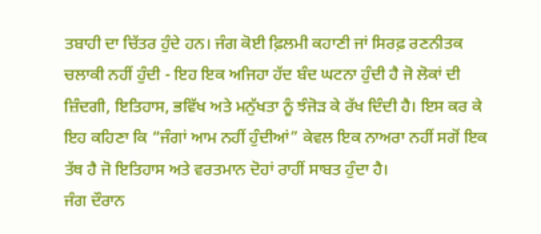ਤਬਾਹੀ ਦਾ ਚਿੱਤਰ ਹੁੰਦੇ ਹਨ। ਜੰਗ ਕੋਈ ਫ਼ਿਲਮੀ ਕਹਾਣੀ ਜਾਂ ਸਿਰਫ਼ ਰਣਨੀਤਕ ਚਲਾਕੀ ਨਹੀਂ ਹੁੰਦੀ - ਇਹ ਇਕ ਅਜਿਹਾ ਹੱਦ ਬੰਦ ਘਟਨਾ ਹੁੰਦੀ ਹੈ ਜੋ ਲੋਕਾਂ ਦੀ ਜ਼ਿੰਦਗੀ, ਇਤਿਹਾਸ, ਭਵਿੱਖ ਅਤੇ ਮਨੁੱਖਤਾ ਨੂੰ ਝੰਜੋੜ ਕੇ ਰੱਖ ਦਿੰਦੀ ਹੈ। ਇਸ ਕਰ ਕੇ ਇਹ ਕਹਿਣਾ ਕਿ “ਜੰਗਾਂ ਆਮ ਨਹੀਂ ਹੁੰਦੀਆਂ” ਕੇਵਲ ਇਕ ਨਾਅਰਾ ਨਹੀਂ ਸਗੋਂ ਇਕ ਤੱਥ ਹੈ ਜੋ ਇਤਿਹਾਸ ਅਤੇ ਵਰਤਮਾਨ ਦੋਹਾਂ ਰਾਹੀਂ ਸਾਬਤ ਹੁੰਦਾ ਹੈ।
ਜੰਗ ਦੌਰਾਨ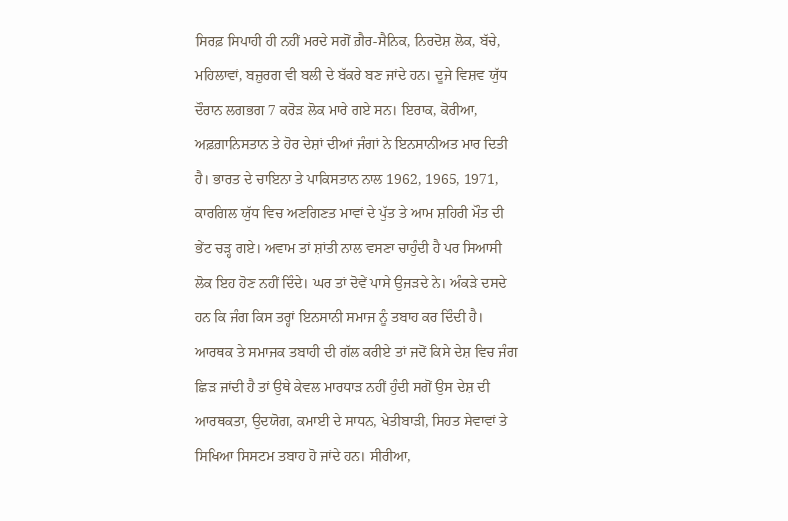ਸਿਰਫ਼ ਸਿਪਾਹੀ ਹੀ ਨਹੀਂ ਮਰਦੇ ਸਗੋਂ ਗ਼ੈਰ-ਸੈਨਿਕ, ਨਿਰਦੋਸ਼ ਲੋਕ, ਬੱਚੇ, ਮਹਿਲਾਵਾਂ, ਬਜ਼ੁਰਗ ਵੀ ਬਲੀ ਦੇ ਬੱਕਰੇ ਬਣ ਜਾਂਦੇ ਹਨ। ਦੂਜੇ ਵਿਸ਼ਵ ਯੁੱਧ ਦੌਰਾਨ ਲਗਭਗ 7 ਕਰੋੜ ਲੋਕ ਮਾਰੇ ਗਏ ਸਨ। ਇਰਾਕ, ਕੋਰੀਆ, ਅਫ਼ਗ਼ਾਨਿਸਤਾਨ ਤੇ ਹੋਰ ਦੇਸ਼ਾਂ ਦੀਆਂ ਜੰਗਾਂ ਨੇ ਇਨਸਾਨੀਅਤ ਮਾਰ ਦਿਤੀ ਹੈ। ਭਾਰਤ ਦੇ ਚਾਇਨਾ ਤੇ ਪਾਕਿਸਤਾਨ ਨਾਲ 1962, 1965, 1971, ਕਾਰਗਿਲ ਯੁੱਧ ਵਿਚ ਅਣਗਿਣਤ ਮਾਵਾਂ ਦੇ ਪੁੱਤ ਤੇ ਆਮ ਸ਼ਹਿਰੀ ਮੌਤ ਦੀ ਭੇਂਟ ਚੜ੍ਹ ਗਏ। ਅਵਾਮ ਤਾਂ ਸ਼ਾਂਤੀ ਨਾਲ ਵਸਣਾ ਚਾਹੁੰਦੀ ਹੈ ਪਰ ਸਿਆਸੀ ਲੋਕ ਇਹ ਹੋਣ ਨਹੀਂ ਦਿੰਦੇ। ਘਰ ਤਾਂ ਦੋਵੇਂ ਪਾਸੇ ਉਜੜਦੇ ਨੇ। ਅੰਕੜੇ ਦਸਦੇ ਹਨ ਕਿ ਜੰਗ ਕਿਸ ਤਰ੍ਹਾਂ ਇਨਸਾਨੀ ਸਮਾਜ ਨੂੰ ਤਬਾਹ ਕਰ ਦਿੰਦੀ ਹੈ।
ਆਰਥਕ ਤੇ ਸਮਾਜਕ ਤਬਾਹੀ ਦੀ ਗੱਲ ਕਰੀਏ ਤਾਂ ਜਦੋਂ ਕਿਸੇ ਦੇਸ਼ ਵਿਚ ਜੰਗ ਛਿੜ ਜਾਂਦੀ ਹੈ ਤਾਂ ਉਥੇ ਕੇਵਲ ਮਾਰਧਾੜ ਨਹੀਂ ਹੁੰਦੀ ਸਗੋਂ ਉਸ ਦੇਸ਼ ਦੀ ਆਰਥਕਤਾ, ਉਦਯੋਗ, ਕਮਾਈ ਦੇ ਸਾਧਨ, ਖੇਤੀਬਾੜੀ, ਸਿਹਤ ਸੇਵਾਵਾਂ ਤੇ ਸਿਖਿਆ ਸਿਸਟਮ ਤਬਾਹ ਹੋ ਜਾਂਦੇ ਹਨ। ਸੀਰੀਆ,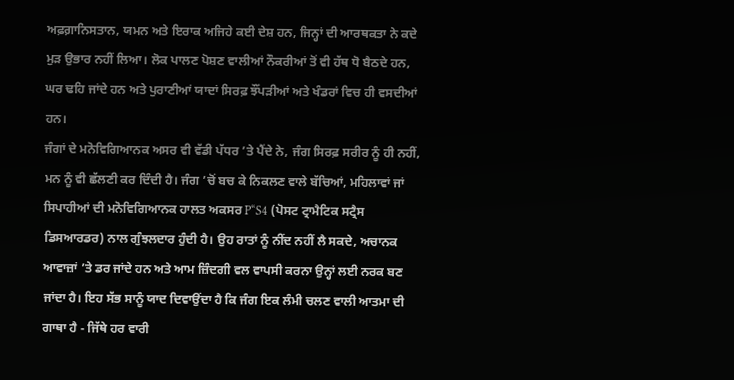ਅਫ਼ਗ਼ਾਨਿਸਤਾਨ, ਯਮਨ ਅਤੇ ਇਰਾਕ ਅਜਿਹੇ ਕਈ ਦੇਸ਼ ਹਨ, ਜਿਨ੍ਹਾਂ ਦੀ ਆਰਥਕਤਾ ਨੇ ਕਦੇ ਮੁੜ ਉਭਾਰ ਨਹੀਂ ਲਿਆ। ਲੋਕ ਪਾਲਣ ਪੋਸ਼ਣ ਵਾਲੀਆਂ ਨੌਕਰੀਆਂ ਤੋਂ ਵੀ ਹੱਥ ਧੋ ਬੈਠਦੇ ਹਨ, ਘਰ ਢਹਿ ਜਾਂਦੇ ਹਨ ਅਤੇ ਪੁਰਾਣੀਆਂ ਯਾਦਾਂ ਸਿਰਫ਼ ਝੌਂਪੜੀਆਂ ਅਤੇ ਖੰਡਰਾਂ ਵਿਚ ਹੀ ਵਸਦੀਆਂ ਹਨ।
ਜੰਗਾਂ ਦੇ ਮਨੋਵਿਗਿਆਨਕ ਅਸਰ ਵੀ ਵੱਡੀ ਪੱਧਰ ’ਤੇ ਪੈਂਦੇ ਨੇ, ਜੰਗ ਸਿਰਫ਼ ਸਰੀਰ ਨੂੰ ਹੀ ਨਹੀਂ, ਮਨ ਨੂੰ ਵੀ ਛੱਲਣੀ ਕਰ ਦਿੰਦੀ ਹੈ। ਜੰਗ ’ਚੋਂ ਬਚ ਕੇ ਨਿਕਲਣ ਵਾਲੇ ਬੱਚਿਆਂ, ਮਹਿਲਾਵਾਂ ਜਾਂ ਸਿਪਾਹੀਆਂ ਦੀ ਮਨੋਵਿਗਿਆਨਕ ਹਾਲਤ ਅਕਸਰ P“S4 (ਪੋਸਟ ਟ੍ਰਾਮੈਟਿਕ ਸਟ੍ਰੈਸ ਡਿਸਆਰਡਰ) ਨਾਲ ਗੁੰਝਲਦਾਰ ਹੁੰਦੀ ਹੈ। ਉਹ ਰਾਤਾਂ ਨੂੰ ਨੀਂਦ ਨਹੀਂ ਲੈ ਸਕਦੇ, ਅਚਾਨਕ ਆਵਾਜ਼ਾਂ ’ਤੇ ਡਰ ਜਾਂਦੇ ਹਨ ਅਤੇ ਆਮ ਜ਼ਿੰਦਗੀ ਵਲ ਵਾਪਸੀ ਕਰਨਾ ਉਨ੍ਹਾਂ ਲਈ ਨਰਕ ਬਣ ਜਾਂਦਾ ਹੈ। ਇਹ ਸੱਭ ਸਾਨੂੰ ਯਾਦ ਦਿਵਾਉਂਦਾ ਹੈ ਕਿ ਜੰਗ ਇਕ ਲੰਮੀ ਚਲਣ ਵਾਲੀ ਆਤਮਾ ਦੀ ਗਾਥਾ ਹੈ - ਜਿੱਥੇ ਹਰ ਵਾਰੀ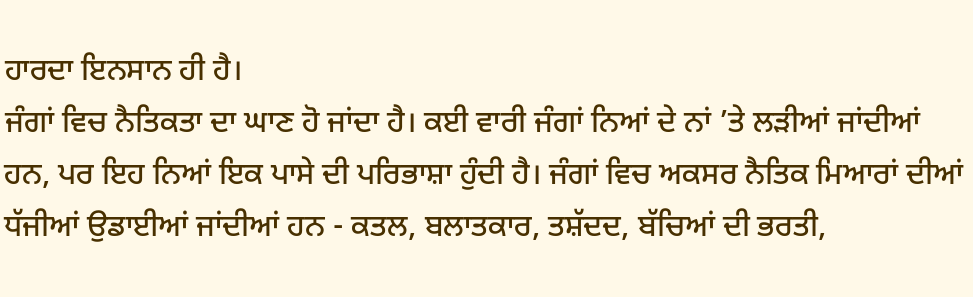ਹਾਰਦਾ ਇਨਸਾਨ ਹੀ ਹੈ।
ਜੰਗਾਂ ਵਿਚ ਨੈਤਿਕਤਾ ਦਾ ਘਾਣ ਹੋ ਜਾਂਦਾ ਹੈ। ਕਈ ਵਾਰੀ ਜੰਗਾਂ ਨਿਆਂ ਦੇ ਨਾਂ ’ਤੇ ਲੜੀਆਂ ਜਾਂਦੀਆਂ ਹਨ, ਪਰ ਇਹ ਨਿਆਂ ਇਕ ਪਾਸੇ ਦੀ ਪਰਿਭਾਸ਼ਾ ਹੁੰਦੀ ਹੈ। ਜੰਗਾਂ ਵਿਚ ਅਕਸਰ ਨੈਤਿਕ ਮਿਆਰਾਂ ਦੀਆਂ ਧੱਜੀਆਂ ਉਡਾਈਆਂ ਜਾਂਦੀਆਂ ਹਨ - ਕਤਲ, ਬਲਾਤਕਾਰ, ਤਸ਼ੱਦਦ, ਬੱਚਿਆਂ ਦੀ ਭਰਤੀ,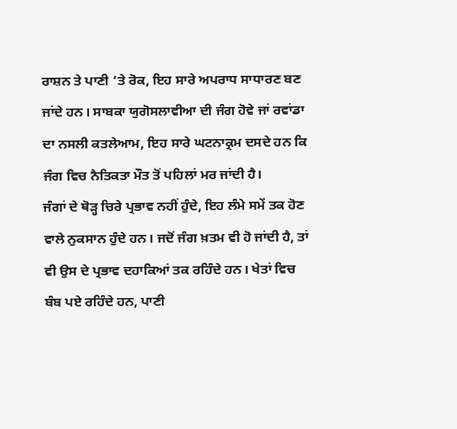ਰਾਸ਼ਨ ਤੇ ਪਾਣੀ ’ਤੇ ਰੋਕ, ਇਹ ਸਾਰੇ ਅਪਰਾਧ ਸਾਧਾਰਣ ਬਣ ਜਾਂਦੇ ਹਨ। ਸਾਬਕਾ ਯੁਗੋਸਲਾਵੀਆ ਦੀ ਜੰਗ ਹੋਵੇ ਜਾਂ ਰਵਾਂਡਾ ਦਾ ਨਸਲੀ ਕਤਲੇਆਮ, ਇਹ ਸਾਰੇ ਘਟਨਾਕ੍ਰਮ ਦਸਦੇ ਹਨ ਕਿ ਜੰਗ ਵਿਚ ਨੈਤਿਕਤਾ ਮੌਤ ਤੋਂ ਪਹਿਲਾਂ ਮਰ ਜਾਂਦੀ ਹੈ।
ਜੰਗਾਂ ਦੇ ਥੋੜ੍ਹ ਚਿਰੇ ਪ੍ਰਭਾਵ ਨਹੀਂ ਹੁੰਦੇ, ਇਹ ਲੰਮੇ ਸਮੇਂ ਤਕ ਹੋਣ ਵਾਲੇ ਨੁਕਸਾਨ ਹੁੰਦੇ ਹਨ। ਜਦੋਂ ਜੰਗ ਖ਼ਤਮ ਵੀ ਹੋ ਜਾਂਦੀ ਹੈ, ਤਾਂ ਵੀ ਉਸ ਦੇ ਪ੍ਰਭਾਵ ਦਹਾਕਿਆਂ ਤਕ ਰਹਿੰਦੇ ਹਨ। ਖੇਤਾਂ ਵਿਚ ਬੰਬ ਪਏ ਰਹਿੰਦੇ ਹਨ, ਪਾਣੀ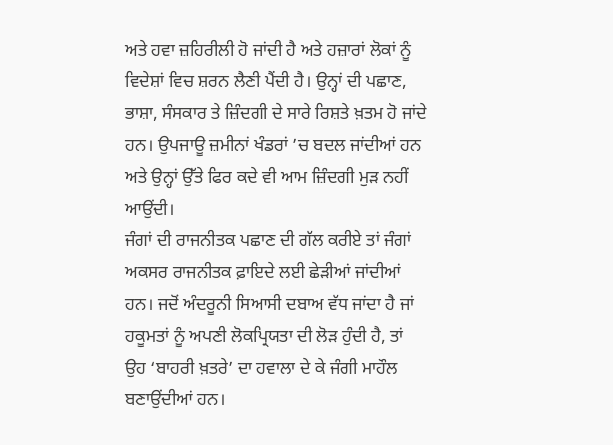ਅਤੇ ਹਵਾ ਜ਼ਹਿਰੀਲੀ ਹੋ ਜਾਂਦੀ ਹੈ ਅਤੇ ਹਜ਼ਾਰਾਂ ਲੋਕਾਂ ਨੂੰ ਵਿਦੇਸ਼ਾਂ ਵਿਚ ਸ਼ਰਨ ਲੈਣੀ ਪੈਂਦੀ ਹੈ। ਉਨ੍ਹਾਂ ਦੀ ਪਛਾਣ, ਭਾਸ਼ਾ, ਸੰਸਕਾਰ ਤੇ ਜ਼ਿੰਦਗੀ ਦੇ ਸਾਰੇ ਰਿਸ਼ਤੇ ਖ਼ਤਮ ਹੋ ਜਾਂਦੇ ਹਨ। ਉਪਜਾਊ ਜ਼ਮੀਨਾਂ ਖੰਡਰਾਂ ’ਚ ਬਦਲ ਜਾਂਦੀਆਂ ਹਨ ਅਤੇ ਉਨ੍ਹਾਂ ਉੱਤੇ ਫਿਰ ਕਦੇ ਵੀ ਆਮ ਜ਼ਿੰਦਗੀ ਮੁੜ ਨਹੀਂ ਆਉਂਦੀ।
ਜੰਗਾਂ ਦੀ ਰਾਜਨੀਤਕ ਪਛਾਣ ਦੀ ਗੱਲ ਕਰੀਏ ਤਾਂ ਜੰਗਾਂ ਅਕਸਰ ਰਾਜਨੀਤਕ ਫ਼ਾਇਦੇ ਲਈ ਛੇੜੀਆਂ ਜਾਂਦੀਆਂ ਹਨ। ਜਦੋਂ ਅੰਦਰੂਨੀ ਸਿਆਸੀ ਦਬਾਅ ਵੱਧ ਜਾਂਦਾ ਹੈ ਜਾਂ ਹਕੂਮਤਾਂ ਨੂੰ ਅਪਣੀ ਲੋਕਪ੍ਰਿਯਤਾ ਦੀ ਲੋੜ ਹੁੰਦੀ ਹੈ, ਤਾਂ ਉਹ ‘ਬਾਹਰੀ ਖ਼ਤਰੇ’ ਦਾ ਹਵਾਲਾ ਦੇ ਕੇ ਜੰਗੀ ਮਾਹੌਲ ਬਣਾਉਂਦੀਆਂ ਹਨ।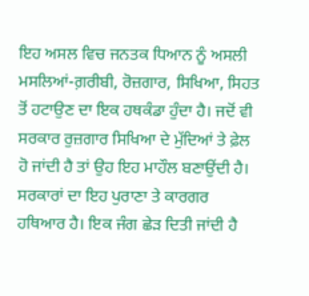ਇਹ ਅਸਲ ਵਿਚ ਜਨਤਕ ਧਿਆਨ ਨੂੰ ਅਸਲੀ ਮਸਲਿਆਂ-ਗ਼ਰੀਬੀ, ਰੋਜ਼ਗਾਰ, ਸਿਖਿਆ, ਸਿਹਤ ਤੋਂ ਹਟਾਉਣ ਦਾ ਇਕ ਹਥਕੰਡਾ ਹੁੰਦਾ ਹੈ। ਜਦੋਂ ਵੀ ਸਰਕਾਰ ਰੁਜ਼ਗਾਰ ਸਿਖਿਆ ਦੇ ਮੁੱਦਿਆਂ ਤੇ ਫ਼ੇਲ ਹੋ ਜਾਂਦੀ ਹੈ ਤਾਂ ਉਹ ਇਹ ਮਾਹੌਲ ਬਣਾਉਂਦੀ ਹੈ। ਸਰਕਾਰਾਂ ਦਾ ਇਹ ਪੁਰਾਣਾ ਤੇ ਕਾਰਗਰ ਹਥਿਆਰ ਹੈ। ਇਕ ਜੰਗ ਛੇੜ ਦਿਤੀ ਜਾਂਦੀ ਹੈ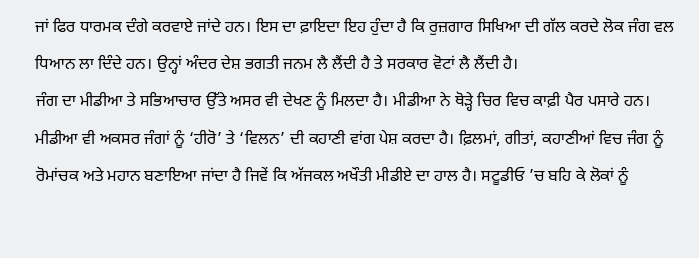ਜਾਂ ਫਿਰ ਧਾਰਮਕ ਦੰਗੇ ਕਰਵਾਏ ਜਾਂਦੇ ਹਨ। ਇਸ ਦਾ ਫ਼ਾਇਦਾ ਇਹ ਹੁੰਦਾ ਹੈ ਕਿ ਰੁਜ਼ਗਾਰ ਸਿਖਿਆ ਦੀ ਗੱਲ ਕਰਦੇ ਲੋਕ ਜੰਗ ਵਲ ਧਿਆਨ ਲਾ ਦਿੰਦੇ ਹਨ। ਉਨ੍ਹਾਂ ਅੰਦਰ ਦੇਸ਼ ਭਗਤੀ ਜਨਮ ਲੈ ਲੈਂਦੀ ਹੈ ਤੇ ਸਰਕਾਰ ਵੋਟਾਂ ਲੈ ਲੈਂਦੀ ਹੈ।
ਜੰਗ ਦਾ ਮੀਡੀਆ ਤੇ ਸਭਿਆਚਾਰ ਉੱਤੇ ਅਸਰ ਵੀ ਦੇਖਣ ਨੂੰ ਮਿਲਦਾ ਹੈ। ਮੀਡੀਆ ਨੇ ਥੋੜ੍ਹੇ ਚਿਰ ਵਿਚ ਕਾਫ਼ੀ ਪੈਰ ਪਸਾਰੇ ਹਨ। ਮੀਡੀਆ ਵੀ ਅਕਸਰ ਜੰਗਾਂ ਨੂੰ ‘ਹੀਰੋ’ ਤੇ ‘ਵਿਲਨ’ ਦੀ ਕਹਾਣੀ ਵਾਂਗ ਪੇਸ਼ ਕਰਦਾ ਹੈ। ਫ਼ਿਲਮਾਂ, ਗੀਤਾਂ, ਕਹਾਣੀਆਂ ਵਿਚ ਜੰਗ ਨੂੰ ਰੋਮਾਂਚਕ ਅਤੇ ਮਹਾਨ ਬਣਾਇਆ ਜਾਂਦਾ ਹੈ ਜਿਵੇਂ ਕਿ ਅੱਜਕਲ ਅਖੌਤੀ ਮੀਡੀਏ ਦਾ ਹਾਲ ਹੈ। ਸਟੂਡੀਓ ’ਚ ਬਹਿ ਕੇ ਲੋਕਾਂ ਨੂੰ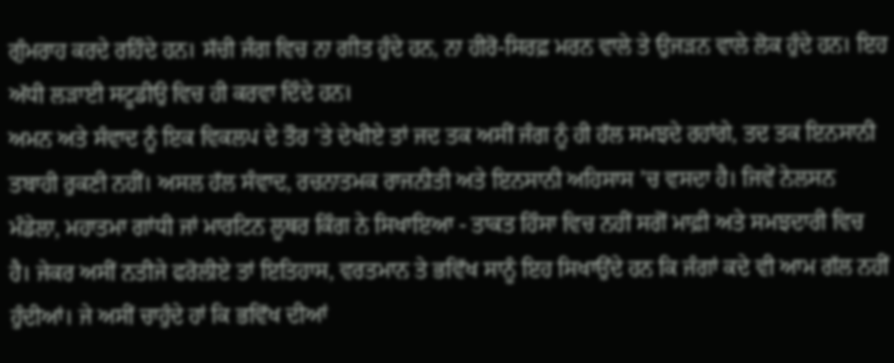ਗੁੰਮਰਾਹ ਕਰਦੇ ਰਹਿੰਦੇ ਹਨ। ਸੱਚੀ ਜੰਗ ਵਿਚ ਨਾ ਗੀਤ ਹੁੰਦੇ ਹਨ, ਨਾ ਹੀਰੋ-ਸਿਰਫ਼ ਮਰਨ ਵਾਲੇ ਤੇ ਉਜੜਨ ਵਾਲੇ ਲੋਕ ਹੁੰਦੇ ਹਨ। ਇਹ ਅੱਧੀ ਲੜਾਈ ਸਟੂਡੀਉ ਵਿਚ ਹੀ ਕਰਵਾ ਦਿੰਦੇ ਹਨ।
ਅਮਨ ਅਤੇ ਸੰਵਾਦ ਨੂੰ ਇਕ ਵਿਕਲਪ ਦੇ ਤੌਰ ’ਤੇ ਦੇਖੀਏ ਤਾਂ ਜਦ ਤਕ ਅਸੀਂ ਜੰਗ ਨੂੰ ਹੀ ਹੱਲ ਸਮਝਦੇ ਰਹਾਂਗੇ, ਤਦ ਤਕ ਇਨਸਾਨੀ ਤਬਾਹੀ ਰੁਕਣੀ ਨਹੀਂ। ਅਸਲ ਹੱਲ ਸੰਵਾਦ, ਰਚਨਾਤਮਕ ਰਾਜਨੀਤੀ ਅਤੇ ਇਨਸਾਨੀ ਅਹਿਸਾਸ ’ਚ ਵਸਦਾ ਹੈ। ਜਿਵੇਂ ਨੇਲਸਨ ਮੰਡੇਲਾ, ਮਹਾਤਮਾ ਗਾਂਧੀ ਜਾਂ ਮਾਰਟਿਨ ਲੂਥਰ ਕਿੰਗ ਨੇ ਸਿਖਾਇਆ - ਤਾਕਤ ਹਿੰਸਾ ਵਿਚ ਨਹੀਂ ਸਗੋਂ ਮਾਫ਼ੀ ਅਤੇ ਸਮਝਦਾਰੀ ਵਿਚ ਹੈ। ਜੇਕਰ ਅਸੀਂ ਨਤੀਜੇ ਫਰੋਲੀਏ ਤਾਂ ਇਤਿਹਾਸ, ਵਰਤਮਾਨ ਤੇ ਭਵਿੱਖ ਸਾਨੂੰ ਇਹ ਸਿਖਾਉਂਦੇ ਹਨ ਕਿ ਜੰਗਾਂ ਕਦੇ ਵੀ ਆਮ ਗੱਲ ਨਹੀਂ ਹੁੰਦੀਆਂ। ਜੇ ਅਸੀਂ ਚਾਹੁੰਦੇ ਹਾਂ ਕਿ ਭਵਿੱਖ ਦੀਆਂ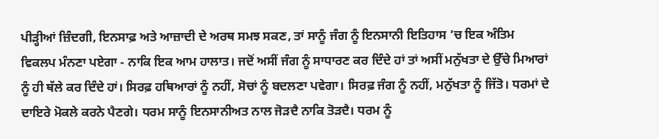ਪੀੜ੍ਹੀਆਂ ਜ਼ਿੰਦਗੀ, ਇਨਸਾਫ਼ ਅਤੇ ਆਜ਼ਾਦੀ ਦੇ ਅਰਥ ਸਮਝ ਸਕਣ, ਤਾਂ ਸਾਨੂੰ ਜੰਗ ਨੂੰ ਇਨਸਾਨੀ ਇਤਿਹਾਸ ’ਚ ਇਕ ਅੰਤਿਮ ਵਿਕਲਪ ਮੰਨਣਾ ਪਏਗਾ - ਨਾਕਿ ਇਕ ਆਮ ਹਾਲਾਤ। ਜਦੋਂ ਅਸੀਂ ਜੰਗ ਨੂੰ ਸਾਧਾਰਣ ਕਰ ਦਿੰਦੇ ਹਾਂ ਤਾਂ ਅਸੀਂ ਮਨੁੱਖਤਾ ਦੇ ਉੱਚੇ ਮਿਆਰਾਂ ਨੂੰ ਹੀ ਥੱਲੇ ਕਰ ਦਿੰਦੇ ਹਾਂ। ਸਿਰਫ਼ ਹਥਿਆਰਾਂ ਨੂੰ ਨਹੀਂ, ਸੋਚਾਂ ਨੂੰ ਬਦਲਣਾ ਪਵੇਗਾ। ਸਿਰਫ਼ ਜੰਗ ਨੂੰ ਨਹੀਂ, ਮਨੁੱਖਤਾ ਨੂੰ ਜਿੱਤੋ। ਧਰਮਾਂ ਦੇ ਦਾਇਰੇ ਮੋਕਲੇ ਕਰਨੇ ਪੈਣਗੇ। ਧਰਮ ਸਾਨੂੰ ਇਨਸਾਨੀਅਤ ਨਾਲ ਜੋੜਦੈ ਨਾਕਿ ਤੋੜਦੈ। ਧਰਮ ਨੂੰ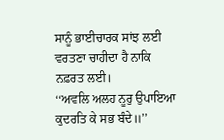ਸਾਨੂੰ ਭਾਈਚਾਰਕ ਸਾਂਝ ਲਈ ਵਰਤਣਾ ਚਾਹੀਦਾ ਹੈ ਨਾਕਿ ਨਫ਼ਰਤ ਲਈ।
‘‘ਅਵਲਿ ਅਲਹ ਨੂਰੁ ਉਪਾਇਆ
ਕੁਦਰਤਿ ਕੇ ਸਭ ਬੰਦੇ॥’’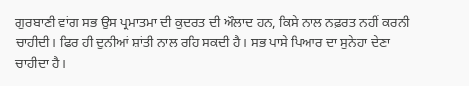ਗੁਰਬਾਣੀ ਵਾਂਗ ਸਭ ਉਸ ਪ੍ਰਮਾਤਮਾ ਦੀ ਕੁਦਰਤ ਦੀ ਔਲਾਦ ਹਨ, ਕਿਸੇ ਨਾਲ ਨਫ਼ਰਤ ਨਹੀਂ ਕਰਨੀ ਚਾਹੀਦੀ। ਫਿਰ ਹੀ ਦੁਨੀਆਂ ਸ਼ਾਂਤੀ ਨਾਲ ਰਹਿ ਸਕਦੀ ਹੈ। ਸਭ ਪਾਸੇ ਪਿਆਰ ਦਾ ਸੁਨੇਹਾ ਦੇਣਾ ਚਾਹੀਦਾ ਹੈ।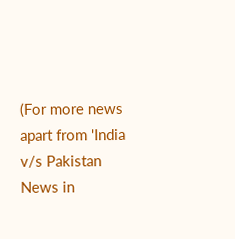(For more news apart from 'India v/s Pakistan News in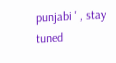punjabi ' , stay tuned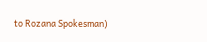to Rozana Spokesman)